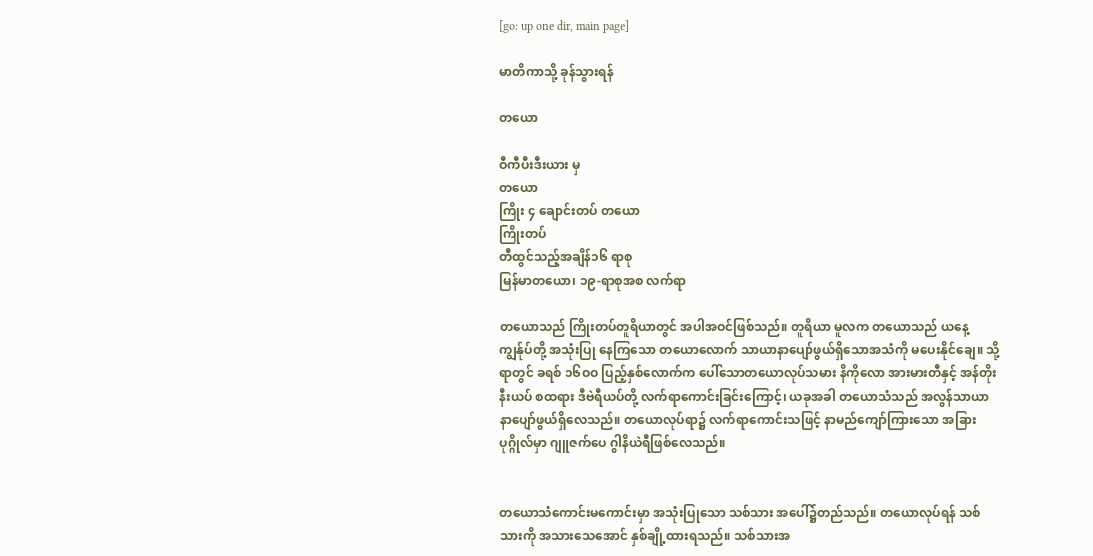[go: up one dir, main page]

မာတိကာသို့ ခုန်သွားရန်

တယော

ဝီကီပီးဒီးယား မှ
တယော
ကြိုး ၄ ချောင်းတပ် တယော
ကြိုးတပ်
တီထွင်သည့်အချိန်၁၆ ရာစု
မြန်မာတယော၊ ၁၉-ရာစုအစ လက်ရာ

တယောသည် ကြိုးတပ်တူရိယာတွင် အပါအဝင်ဖြစ်သည်။ တူရိယာ မူလက တယောသည် ယနေ့ကျွန်ုပ်တို့ အသုံးပြု နေကြသော တယောလောက် သာယာနာပျော်ဖွယ်ရှိသောအသံကို မပေးနိုင်ချေ။ သို့ရာတွင် ခရစ် ၁၆ဝဝ ပြည့်နှစ်လောက်က ပေါ်သောတယောလုပ်သမား နိကိုလော အားမားတီနှင့် အန်တိုး နီးယပ် စထရား ဒီဗဲရီယပ်တို့ လက်ရာကောင်းခြင်းကြောင့်၊ ယခုအခါ တယောသံသည် အလွန်သာယာ နာပျော်ဖွယ်ရှိလေသည်။ တယောလုပ်ရာ၌ လက်ရာကောင်းသဖြင့် နာမည်ကျော်ကြားသော အခြားပုဂ္ဂိုလ်မှာ ဂျူဇက်ပေ ဂွါနိယဲရီဖြစ်လေသည်။


တယောသံကောင်းမကောင်းမှာ အသုံးပြုသော သစ်သား အပေါ်၌တည်သည်။ တယောလုပ်ရန် သစ်သားကို အသားသေအောင် နှစ်ချို့ထားရသည်။ သစ်သားအ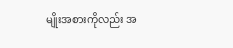မျိုးအစားကိုလည်း အ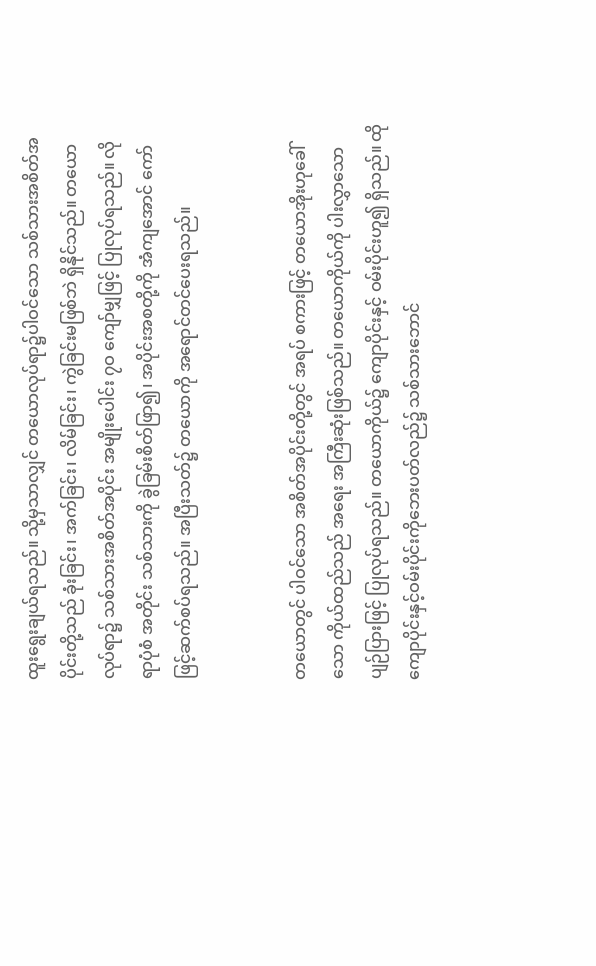ထူးရွေးချယ်ရသည်။ သို့မှသာလျှင် တယောလုပ်ရာ၌ပါဝင်သော သစ်သားအစိတ်အပိုင်းတို့သည် ခုံးခြင်း၊ အက်ခြင်း၊ လိမ်ခြင်း၊ ကွဲခြင်းမဖြစ်ဘဲ ရှိနိုင်သည်။ တယောလုပ်ရာ၌ သစ်သားအစိတ်အပိုင်း အမျိုးပေါင်း ၇ဝ ကျော်မျှဖြင့် ပြုလုပ်ရသည်။ လိုရာပုံစံ အတိုင်း သစ်သားကို ခွဲခြမ်းစိတ်ဖြာ၍၊ အပိုင်းအစတို့ကို အံကျအောင် ကော်ဖြင့်ဆက်စပ်ရသည်။ အပြီးသတ်၌ တယောကို အရောင်တင်ပေးရသည်။


တယောတွင် ပါဝင်သော အစိတ်အပိုင်းတို့တွင် အရပ် စကားဖြင့် တယောအိုးဟုခေါ်သော ကိုယ်ထည်သည် အရေး အကြီးဆုံးဖြစ်သည်။ တယောကိုယ်ကို ပါးလွှာသောပျဉ်ပြားဖြင့် ပြုလုပ်ရသည်။ တယောကိုယ်၌ ကျောပိုင်းနှင့် ဝမ်းပိုင်းဟူ၍ ရှိသည်။ ထိုကျောပိုင်းနှင့်ဝမ်းပိုင်းကိုဘေးပတ်လည်၌ သစ်သားဘောင်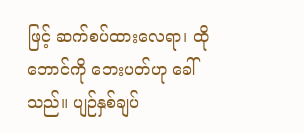ဖြင့် ဆက်စပ်ထားလေရာ၊ ထိုဘောင်ကို ဘေးပတ်ဟု ခေါ်သည်။ ပျဉ်နှစ်ချပ်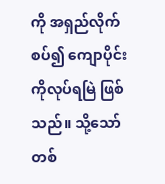ကို အရှည်လိုက်စပ်၍ ကျောပိုင်းကိုလုပ်ရမြဲ ဖြစ်သည်။ သို့သော် တစ်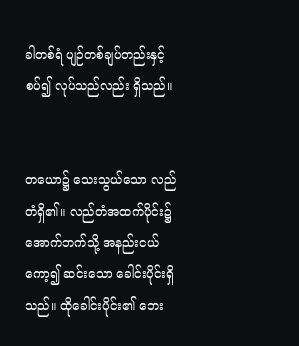ခါတစ်ရံ ပျဉ်တစ်ချပ်တည်းနှင့် စပ်၍ လုပ်သည်လည်း ရှိသည်။


တယော၌ သေးသွယ်သော လည်တံရှိ၏။ လည်တံအထက်ပိုင်း၌ အောက်ဘက်သို့ အနည်းငယ်ကော့၍ ဆင်းသော ခေါင်းပိုင်းရှိသည်။ ထိုခေါင်းပိုင်း၏ ဘေး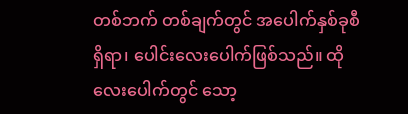တစ်ဘက် တစ်ချက်တွင် အပေါက်နှစ်ခုစီရှိရာ၊ ပေါင်းလေးပေါက်ဖြစ်သည်။ ထိုလေးပေါက်တွင် သော့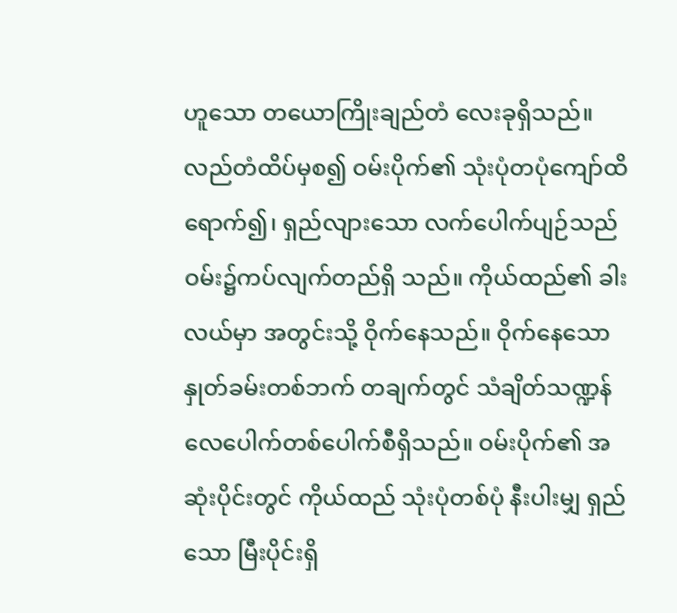ဟူသော တယောကြိုးချည်တံ လေးခုရှိသည်။ လည်တံထိပ်မှစ၍ ဝမ်းပိုက်၏ သုံးပုံတပုံကျော်ထိ ရောက်၍၊ ရှည်လျားသော လက်ပေါက်ပျဉ်သည် ဝမ်း၌ကပ်လျက်တည်ရှိ သည်။ ကိုယ်ထည်၏ ခါးလယ်မှာ အတွင်းသို့ ဝိုက်နေသည်။ ဝိုက်နေသော နှုတ်ခမ်းတစ်ဘက် တချက်တွင် သံချိတ်သဏ္ဍန် လေပေါက်တစ်ပေါက်စီရှိသည်။ ဝမ်းပိုက်၏ အဆုံးပိုင်းတွင် ကိုယ်ထည် သုံးပုံတစ်ပုံ နီးပါးမျှ ရှည်သော မြီးပိုင်းရှိ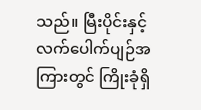သည်။ မြီးပိုင်းနှင့်လက်ပေါက်ပျဉ်အကြားတွင် ကြိုးခုံရှိ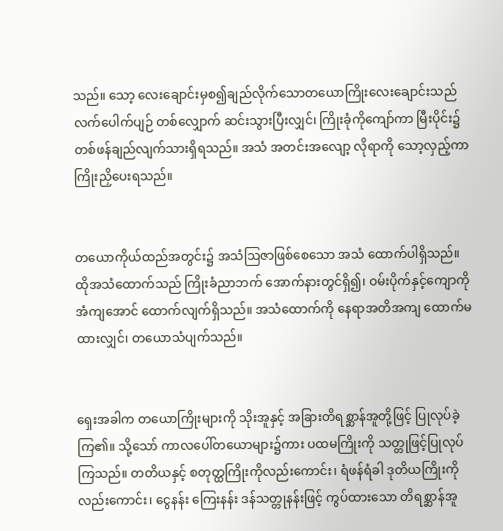သည်။ သော့ လေးချောင်းမှစ၍ချည်လိုက်သောတယောကြိုးလေးချောင်းသည် လက်ပေါက်ပျဉ် တစ်လျှောက် ဆင်းသွားပြီးလျှင်၊ ကြိုးခုံကိုကျော်ကာ မြီးပိုင်း၌ တစ်ဖန်ချည်လျက်သားရှိရသည်။ အသံ အတင်းအလျော့ လိုရာကို သော့လှည့်ကာ ကြိုးညှိပေးရသည်။


တယောကိုယ်ထည်အတွင်း၌ အသံဩဇာဖြစ်စေသော အသံ ထောက်ပါရှိသည်။ ထိုအသံထောက်သည် ကြိုးခံညာဘက် အောက်နားတွင်ရှိ၍၊ ဝမ်းပိုက်နှင့်ကျောကို အံကျအောင် ထောက်လျက်ရှိသည်။ အသံထောက်ကို နေရာအတိအကျ ထောက်မထားလျှင်၊ တယောသံပျက်သည်။


ရှေးအခါက တယောကြိုးများကို သိုးအူနှင့် အခြားတိရစ္ဆာန်အူတို့ဖြင့် ပြုလုပ်ခဲ့ကြ၏။ သို့သော် ကာလပေါ်တယောများ၌ကား ပထမကြိုးကို သတ္တုဖြင့်ပြုလုပ်ကြသည်။ တတိယနှင့် စတုတ္ထကြိုးကိုလည်းကောင်း၊ ရံဖန်ရံခါ ဒုတိယကြိုးကိုလည်းကောင်း၊ ငွေနန်း ကြေးနန်း ဒန်သတ္တုနန်းဖြင့် ကွပ်ထားသော တိရစ္ဆာန်အူ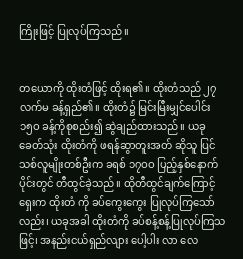ကြိုးဖြင့် ပြုလုပ်ကြသည်။


တယောကို ထိုးတံဖြင့် ထိုးရ၏။ ထိုးတံသည် ၂၇ လက်မ ခန့်ရှည်၏။ ထိုးတံ၌ မြင်းမြီးမျှင်ပေါင်း ၁၅ဝ ခန့်ကိုစုစည်း၍ ဆွဲချည်ထားသည်။ ယခုခေတ်သုံး ထိုးတံကို ဖရန်ဆွာတူးအတ် ဆိုသူ ပြင်သစ်လူမျိုးတစ်ဦးက ခရစ် ၁၇ဝဝ ပြည့်နှစ်နောက်ပိုင်းတွင် တီထွင်ခဲ့သည်။ ထိုတီထွင်ချက်ကြောင့် ရှေးက ထိုးတံ ကို ခပ်ကွေးကွေး ပြုလုပ်ကြသော်လည်း၊ ယခုအခါ ထိုးတံကို ခပ်စန့်စန့်ပြုလုပ်ကြသဖြင့်၊ အနည်းငယ်ရှည်လျား ပေါ့ပါး လာ လေ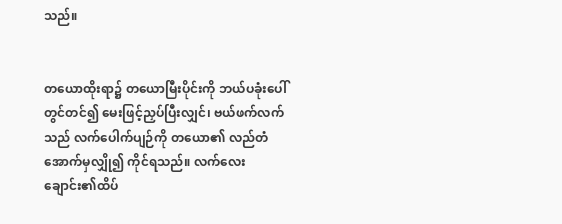သည်။


တယောထိုးရာ၌ တယောမြီးပိုင်းကို ဘယ်ပခုံးပေါ်တွင်တင်၍ မေးဖြင့်ညှပ်ပြီးလျှင်၊ ဗယ်ဖက်လက်သည် လက်ပေါက်ပျဉ်ကို တယော၏ လည်တံအောက်မှလျှို၍ ကိုင်ရသည်။ လက်လေး ချောင်း၏ထိပ်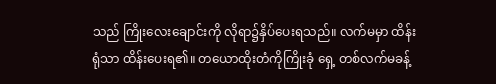သည် ကြိုးလေးချောင်းကို လိုရာ၌နှိပ်ပေးရသည်။ လက်မမှာ ထိန်းရုံသာ ထိန်းပေးရ၏။ တယောထိုးတံကိုကြိုးခုံ ရှေ့ တစ်လက်မခန့်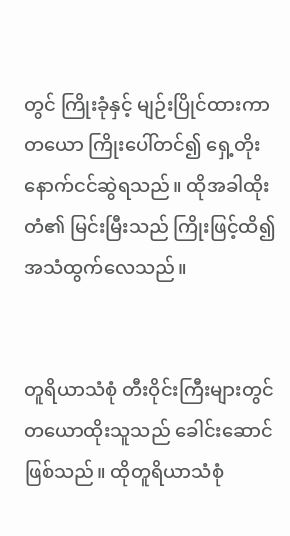တွင် ကြိုးခုံနှင့် မျဉ်းပြိုင်ထားကာ တယော ကြိုးပေါ်တင်၍ ရှေ့တိုးနောက်ငင်ဆွဲရသည်။ ထိုအခါထိုးတံ၏ မြင်းမြီးသည် ကြိုးဖြင့်ထိ၍ အသံထွက်လေသည်။


တူရိယာသံစုံ တီးဝိုင်းကြီးများတွင် တယောထိုးသူသည် ခေါင်းဆောင်ဖြစ်သည်။ ထိုတူရိယာသံစုံ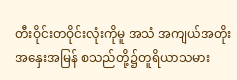တီးဝိုင်းတဝိုင်းလုံးကိုမူ အသံ အကျယ်အတိုး အနှေးအမြန် စသည်တို့၌တူရိယာသမား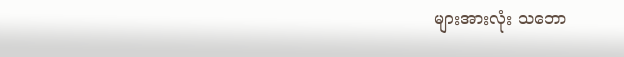များအားလုံး သဘော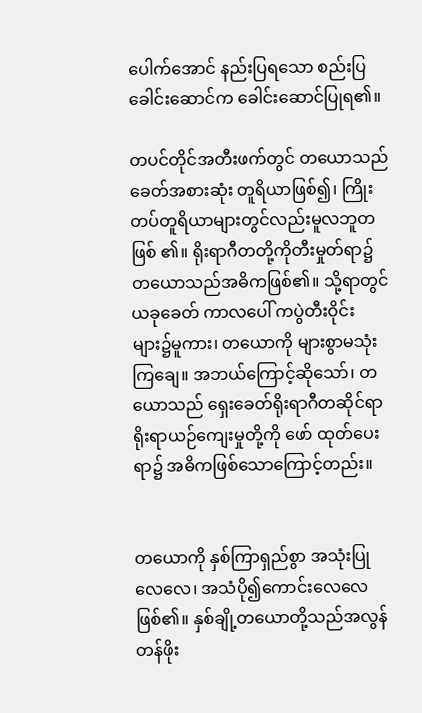ပေါက်အောင် နည်းပြရသော စည်းပြ ခေါင်းဆောင်က ခေါင်းဆောင်ပြုရ၏။

တပင်တိုင်အတီးဖက်တွင် တယောသည် ခေတ်အစားဆုံး တူရိယာဖြစ်၍၊ ကြိုးတပ်တူရိယာများတွင်လည်းမူလဘူတဖြစ် ၏။ ရိုးရာဂီတတို့ကိုတီးမှုတ်ရာ၌ တယောသည်အဓိကဖြစ်၏။ သို့ရာတွင် ယခုခေတ် ကာလပေါ် ကပွဲတီးဝိုင်းများ၌မူကား၊ တယောကို များစွာမသုံးကြချေ။ အဘယ်ကြောင့်ဆိုသော်၊ တယောသည် ရှေးခေတ်ရိုးရာဂီတဆိုင်ရာ ရိုးရာယဉ်ကျေးမှုတို့ကို ဖော် ထုတ်ပေးရာ၌ အဓိကဖြစ်သောကြောင့်တည်း။


တယောကို နှစ်ကြာရှည်စွာ အသုံးပြုလေလေ၊ အသံပို၍ကောင်းလေလေဖြစ်၏။ နှစ်ချို့တယောတို့သည်အလွန် တန်ဖိုး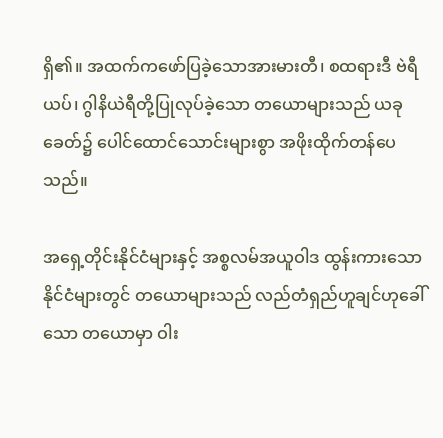ရှိ၏။ အထက်ကဖော်ပြခဲ့သောအားမားတီ၊ စထရားဒီ ဗဲရီယပ်၊ ဂွါနိယဲရီတို့ပြုလုပ်ခဲ့သော တယောများသည် ယခုခေတ်၌ ပေါင်ထောင်သောင်းများစွာ အဖိုးထိုက်တန်ပေသည်။

အရှေ့တိုင်းနိုင်ငံများနှင့် အစ္စလမ်အယူဝါဒ ထွန်းကားသော နိုင်ငံများတွင် တယောများသည် လည်တံရှည်ဟူချင်ဟုခေါ်သော တယောမှာ ဝါး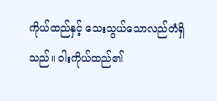ကိုယ်ထည်နှင့် သေးသွယ်သောလည်တံရှိသည်။ ဝါးကိုယ်ထည်၏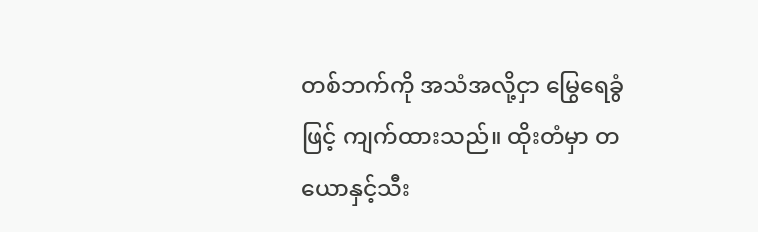တစ်ဘက်ကို အသံအလို့ငှာ မြွေရေခွံဖြင့် ကျက်ထားသည်။ ထိုးတံမှာ တယောနှင့်သီး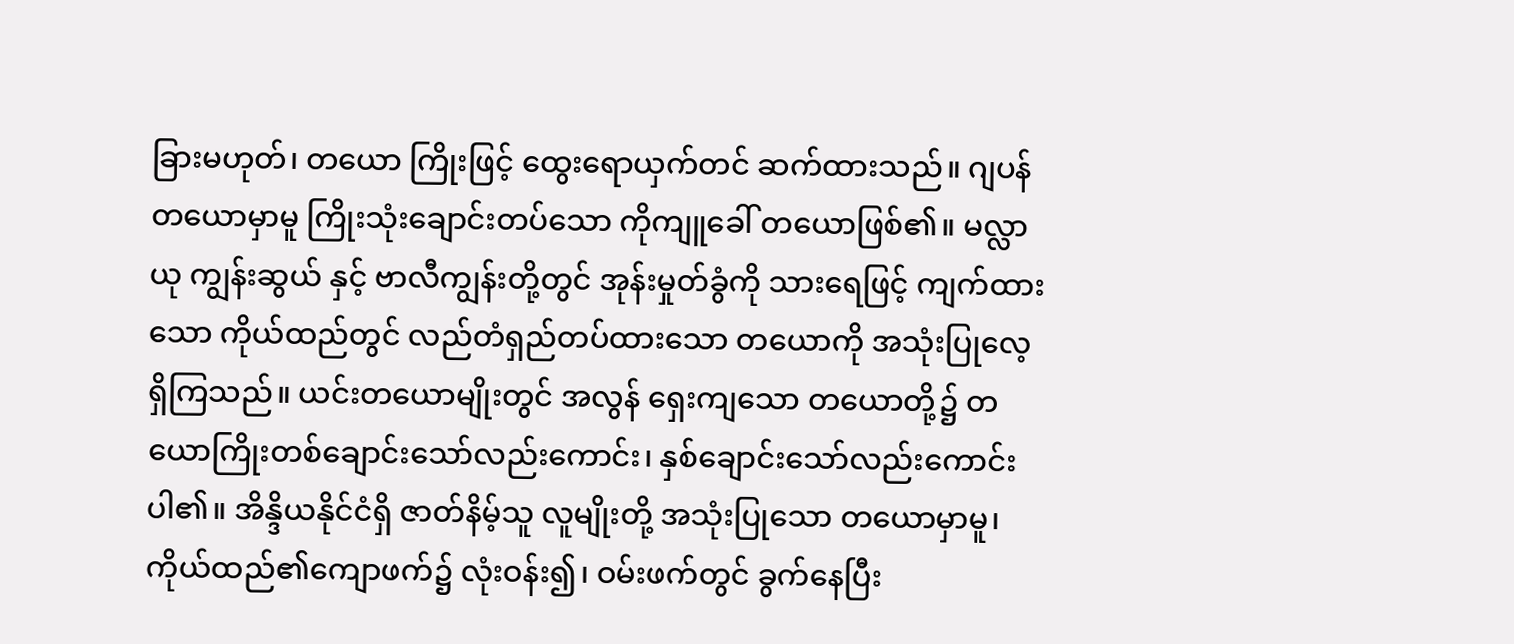ခြားမဟုတ်၊ တယော ကြိုးဖြင့် ထွေးရောယှက်တင် ဆက်ထားသည်။ ဂျပန်တယောမှာမူ ကြိုးသုံးချောင်းတပ်သော ကိုကျူခေါ် တယောဖြစ်၏။ မလ္လာယု ကျွန်းဆွယ် နှင့် ဗာလီကျွန်းတို့တွင် အုန်းမှုတ်ခွံကို သားရေဖြင့် ကျက်ထားသော ကိုယ်ထည်တွင် လည်တံရှည်တပ်ထားသော တယောကို အသုံးပြုလေ့ရှိကြသည်။ ယင်းတယောမျိုးတွင် အလွန် ရှေးကျသော တယောတို့၌ တယောကြိုးတစ်ချောင်းသော်လည်းကောင်း၊ နှစ်ချောင်းသော်လည်းကောင်း ပါ၏။ အိန္ဒိယနိုင်ငံရှိ ဇာတ်နိမ့်သူ လူမျိုးတို့ အသုံးပြုသော တယောမှာမူ၊ကိုယ်ထည်၏ကျောဖက်၌ လုံးဝန်း၍၊ ဝမ်းဖက်တွင် ခွက်နေပြီး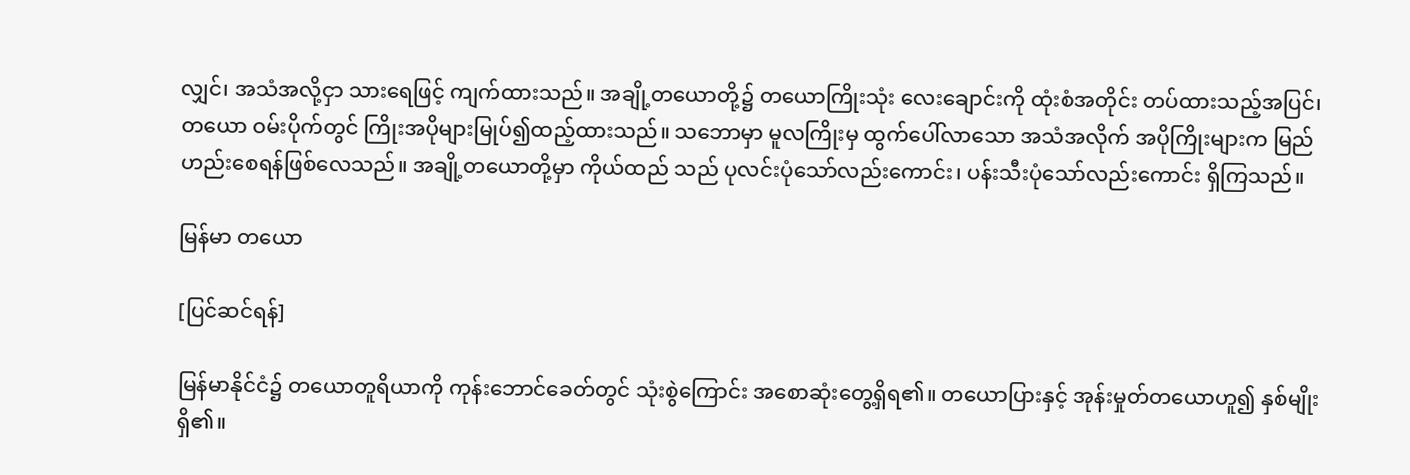လျှင်၊ အသံအလို့ငှာ သားရေဖြင့် ကျက်ထားသည်။ အချို့တယောတို့၌ တယောကြိုးသုံး လေးချောင်းကို ထုံးစံအတိုင်း တပ်ထားသည့်အပြင်၊ တယော ဝမ်းပိုက်တွင် ကြိုးအပိုများမြုပ်၍ထည့်ထားသည်။ သဘောမှာ မူလကြိုးမှ ထွက်ပေါ်လာသော အသံအလိုက် အပိုကြိုးများက မြည်ဟည်းစေရန်ဖြစ်လေသည်။ အချို့တယောတို့မှာ ကိုယ်ထည် သည် ပုလင်းပုံသော်လည်းကောင်း၊ ပန်းသီးပုံသော်လည်းကောင်း ရှိကြသည်။

မြန်မာ တယော

[ပြင်ဆင်ရန်]

မြန်မာနိုင်ငံ၌ တယောတူရိယာကို ကုန်းဘောင်ခေတ်တွင် သုံးစွဲကြောင်း အစောဆုံးတွေ့ရှိရ၏။ တယောပြားနှင့် အုန်းမှုတ်တယောဟူ၍ နှစ်မျိုးရှိ၏။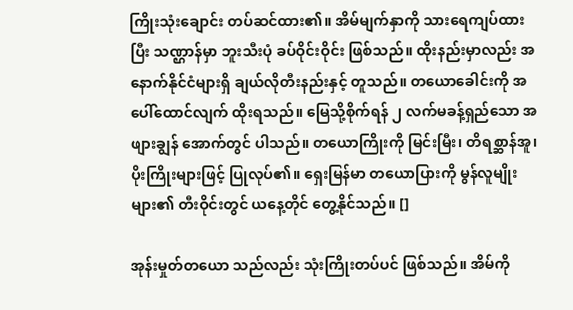ကြိုးသုံးချောင်း တပ်ဆင်ထား၏။ အိမ်မျက်နှာကို သားရေကျပ်ထားပြီး သဏ္ဌာန်မှာ ဘူးသီးပုံ ခပ်ဝိုင်းဝိုင်း ဖြစ်သည်။ ထိုးနည်းမှာလည်း အနောက်နိုင်ငံများရှိ ချယ်လိုတီးနည်းနှင့် တူသည်။ တယောခေါင်းကို အပေါ်ထောင်လျက် ထိုးရသည်။ မြေသို့စိုက်ရန် ၂ လက်မခန့်ရှည်သော အဖျားချွန် အောက်တွင် ပါသည်။ တယောကြိုးကို မြင်းမြီး၊ တိရစ္ဆာန်အူ၊ ပိုးကြိုးများဖြင့် ပြုလုပ်၏။ ရှေးမြန်မာ တယောပြားကို မွန်လူမျိုးများ၏ တီးဝိုင်းတွင် ယနေ့တိုင် တွေ့နိုင်သည်။ []

အုန်းမှုတ်တယော သည်လည်း သုံးကြိုးတပ်ပင် ဖြစ်သည်။ အိမ်ကို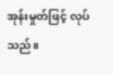အုန်းမှုတ်ဖြင့် လုပ်သည်။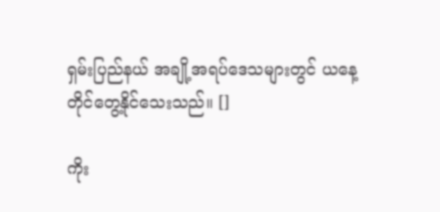ရှမ်းပြည်နယ် အချို့အရပ်ဒေသများတွင် ယနေ့တိုင်တွေ့နိုင်သေးသည်။ []

ကိုး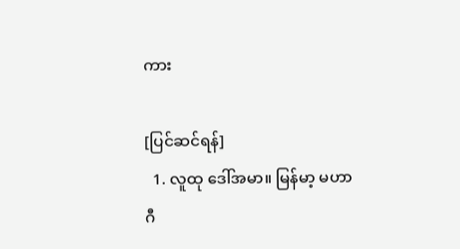ကား

[ပြင်ဆင်ရန်]
  1. လူထု ဒေါ်အမာ။ မြန်မာ့ မဟာဂီ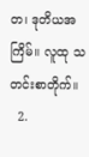တ၊ ဒုတိယအကြိမ်။ လူထု သတင်းစာတိုက်။
  2.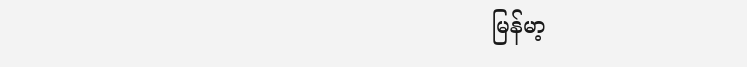မြန်မာ့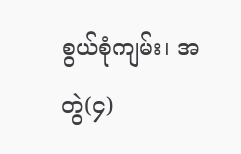စွယ်စုံကျမ်း၊ အတွဲ(၄)